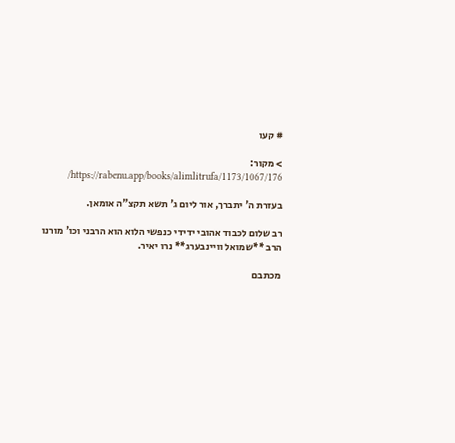# קעו

> מקור: https://rabenu.app/books/alimlitrufa/1173/1067/176/

בעזרת ה' יתברך, אור ליום ג' תשא תקצ"ה אומאן.

רב שלום לכבוד אהובי ידידי כנפשי הלוא הוא הרבני וכו' מורנו הרב **שמואל וויינבערג** נרו יאיר.

מכתבם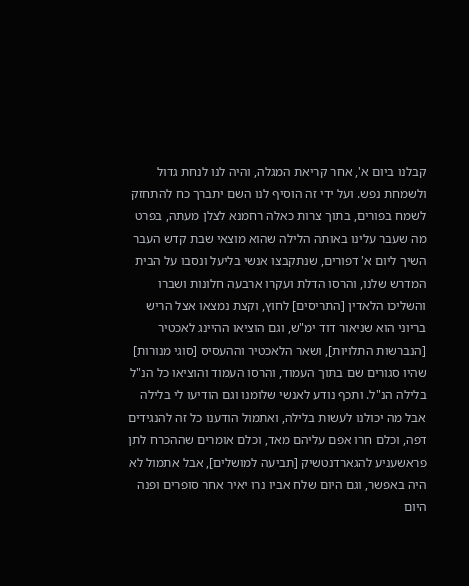קבלנו ביום א', אחר קריאת המגלה, והיה לנו לנחת גדול ולשמחת נפש. ועל ידי זה הוסיף לנו השם יתברך כח להתחזק לשמח בפורים, בתוך צרות כאלה רחמנא לצלן מעתה, בפרט מה שעבר עלינו באותה הלילה שהוא מוצאי שבת קדש העבר השיך ליום א' דפורים, שנתקבצו אנשי בליעל ונסבו על הבית המדרש שלנו, והרסו הדלת ועקרו ארבעה חלונות ושברו והשליכו הלאדין [התריסים] לחוץ, וקצת נמצאו אצל הריש בריוני הוא שניאור דוד ימ"ש, וגם הוציאו ההיינג לאכטיר [הנברשות התלויות], ושאר הלאכטיר וההעסיס [סוגי מנורות] שהיו סגורים שם בתוך העמוד, והרסו העמוד והוציאו כל הנ"ל בלילה הנ"ל. ותכף נודע לאנשי שלומנו וגם הודיעו לי בלילה אבל מה יכולנו לעשות בלילה, ואתמול הודענו כל זה להנגידים דפה, וכלם חרו אפם עליהם מאד, וכלם אומרים שההכרח לתן פראשעניע להגארדנטשיק [תביעה למושלים], אבל אתמול לא היה באפשר, וגם היום שלח אביו נרו יאיר אחר סופרים ופנה היום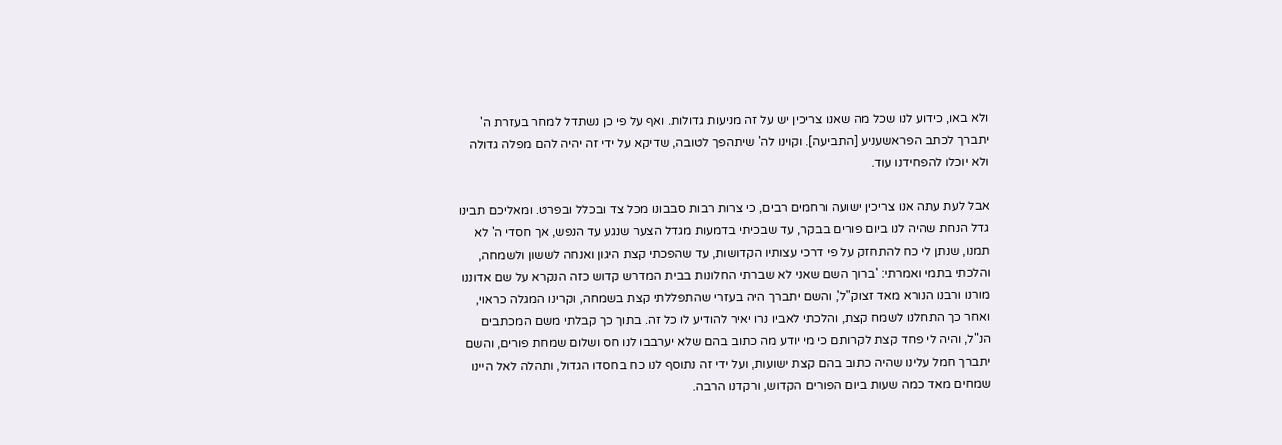ולא באו, כידוע לנו שכל מה שאנו צריכין יש על זה מניעות גדולות. ואף על פי כן נשתדל למחר בעזרת ה' יתברך לכתב הפראשעניע [התביעה]. וקוינו לה' שיתהפך לטובה, שדיקא על ידי זה יהיה להם מפלה גדולה ולא יוכלו להפחידנו עוד.

אבל לעת עתה אנו צריכין ישועה ורחמים רבים, כי צרות רבות סבבונו מכל צד ובכלל ובפרט. ומאליכם תבינו גדל הנחת שהיה לנו ביום פורים בבקר, עד שבכיתי בדמעות מגדל הצער שנגע עד הנפש, אך חסדי ה' לא תמנו, שנתן לי כח להתחזק על פי דרכי עצותיו הקדושות, עד שהפכתי קצת היגון ואנחה לששון ולשמחה, והלכתי בתמי ואמרתי: 'ברוך השם שאני לא שברתי החלונות בבית המדרש קדוש כזה הנקרא על שם אדוננו מורנו ורבנו הנורא מאד זצוק"ל', והשם יתברך היה בעזרי שהתפללתי קצת בשמחה, וקרינו המגלה כראוי, ואחר כך התחלנו לשמח קצת, והלכתי לאביו נרו יאיר להודיע לו כל זה. בתוך כך קבלתי משם המכתבים הנ"ל, והיה לי פחד קצת לקרותם כי מי יודע מה כתוב בהם שלא יערבבו לנו חס ושלום שמחת פורים, והשם יתברך חמל עלינו שהיה כתוב בהם קצת ישועות, ועל ידי זה נתוסף לנו כח בחסדו הגדול, ותהלה לאל היינו שמחים מאד כמה שעות ביום הפורים הקדוש, ורקדנו הרבה.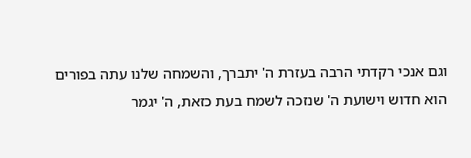וגם אנכי רקדתי הרבה בעזרת ה' יתברך, והשמחה שלנו עתה בפורים הוא חדוש וישועת ה' שנזכה לשמח בעת כזאת, ה' יגמר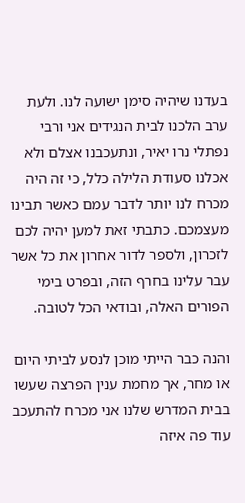בעדנו שיהיה סימן ישועה לנו. ולעת ערב הלכנו לבית הנגידים אני ורבי נפתלי נרו יאיר, ונתעכבנו אצלם ולא אכלנו סעודת הלילה כלל, כי זה היה מכרח לנו יותר לדבר עמם כאשר תבינו מעצמכם. כתבתי זאת למען יהיה לכם לזכרון, ולספר לדור אחרון את כל אשר עבר עלינו בחרף הזה, ובפרט בימי הפורים האלה, ובודאי הכל לטובה.

והנה כבר הייתי מוכן לנסע לביתי היום או מחר, אך מחמת ענין הפרצה שעשו בבית המדרש שלנו אני מכרח להתעכב עוד פה איזה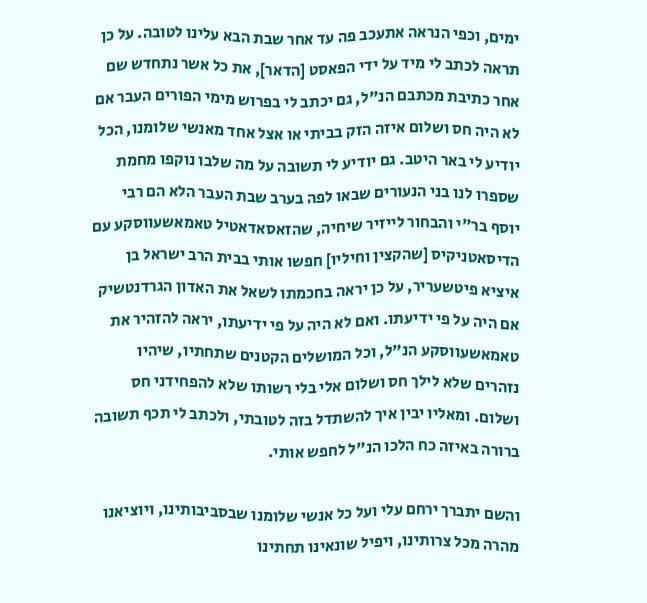ימים, וכפי הנראה אתעכב פה עד אחר שבת הבא עלינו לטובה. על כן תראה לכתב לי מיד על ידי הפאסט [הדאר], את כל אשר נתחדש שם אחר כתיבת מכתבם הנ"ל, גם יכתב לי בפרוש מימי הפורים העבר אם לא היה חס ושלום איזה הזק בביתי או אצל אחד מאנשי שלומנו, הכל יודיע לי באר היטב. גם יודיע לי תשובה על מה שלבו נוקפו מחמת שספרו לנו בני הנעורים שבאו לפה בערב שבת העבר הלא הם רבי יוסף בר"י והבחור לייזיר שיחיה, שהזאסאדאטיל טאמאשעווסקע עם הדיסאטניקיס [שהקצין וחיליו] חפשו אותי בבית הרב ישראל בן איציא פיטשעריר, על כן יראה בחכמתו לשאל את האדון הגרדנטשיק אם היה על פי ידיעתו. ואם לא היה על פי ידיעתו, יראה להזהיר את טאמאשעווסקע הנ"ל, וכל המושלים הקטנים שתחתיו, שיהיו נזהרים שלא לילך חס ושלום אלי בלי רשותו שלא להפחידני חס ושלום. ומאליו יבין איך להשתדל בזה לטובתי, ולכתב לי תכף תשובה ברורה באיזה כח הלכו הנ"ל לחפש אותי.

והשם יתברך ירחם עלי ועל כל אנשי שלומנו שבסביבותינו, ויוציאנו מהרה מכל צרותינו, ויפיל שונאינו תחתינו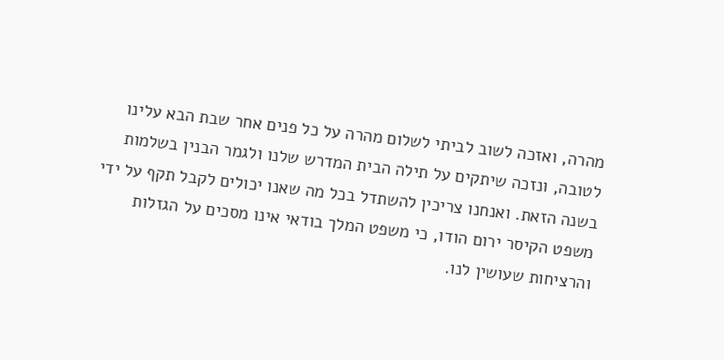מהרה, ואזכה לשוב לביתי לשלום מהרה על כל פנים אחר שבת הבא עלינו לטובה, ונזכה שיתקים על תילה הבית המדרש שלנו ולגמר הבנין בשלמות בשנה הזאת. ואנחנו צריכין להשתדל בכל מה שאנו יכולים לקבל תקף על ידי משפט הקיסר ירום הודו, כי משפט המלך בודאי אינו מסכים על הגזלות והרציחות שעושין לנו.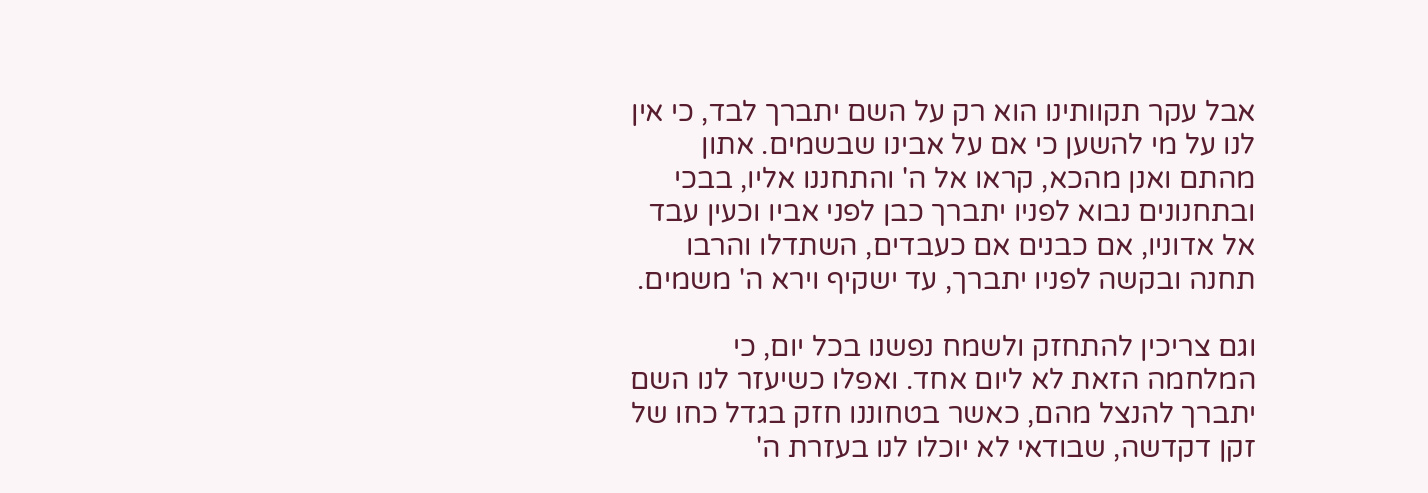אבל עקר תקוותינו הוא רק על השם יתברך לבד, כי אין לנו על מי להשען כי אם על אבינו שבשמים. אתון מהתם ואנן מהכא, קראו אל ה' והתחננו אליו, בבכי ובתחנונים נבוא לפניו יתברך כבן לפני אביו וכעין עבד אל אדוניו, אם כבנים אם כעבדים, השתדלו והרבו תחנה ובקשה לפניו יתברך, עד ישקיף וירא ה' משמים.

וגם צריכין להתחזק ולשמח נפשנו בכל יום, כי המלחמה הזאת לא ליום אחד. ואפלו כשיעזר לנו השם יתברך להנצל מהם, כאשר בטחוננו חזק בגדל כחו של זקן דקדשה, שבודאי לא יוכלו לנו בעזרת ה'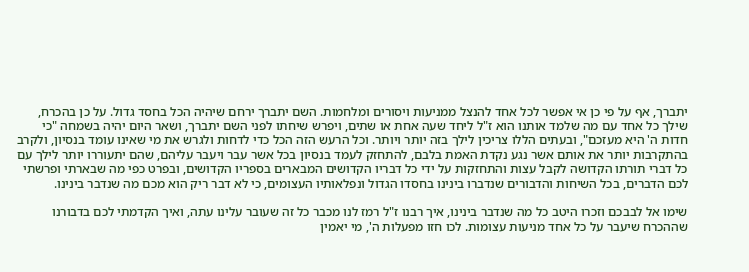יתברך, אף על פי כן אי אפשר לכל אחד להנצל ממניעות ויסורים ומלחמות. השם יתברך ירחם שיהיה הכל בחסד גדול. על כן בהכרח, שילך כל אחד עם מה שלמד אותנו הוא ז"ל ליחד שעה אחת או שתים, ויפרש שיחתו לפני השם יתברך, ושאר היום יהיה בשמחה "כי חדות ה' היא מעזכם", ובעתים הללו צריכין לילך בזה יותר ויותר. וכל הרעש הזה הכל כדי לדחות ולגרש את מי שאינו עומד בנסיון, ולקרב בהתקרבות יותר את אותם אשר נגע נקדת האמת בלבם, להתחזק לעמד בנסיון בכל אשר עבר ויעבר עליהם, שהם יתעוררו יותר לילך עם כל דברי תורתו הקדושה לקבל עצות והתחזקות על ידי כל דבריו הקדושים המבארים בספריו הקדושים, ובפרט כפי מה שבארתי ופרשתי לכם הדברים, בכל השיחות והדבורים שנדברו בינינו בחסדו הגדול ונפלאותיו העצומים, כי לא דבר ריק הוא מכם מה שנדבר בינינו.

שימו אל לבבכם וזכרו היטב כל מה שנדבר בינינו, איך רבנו ז"ל רמז לנו מכבר כל זה שעובר עלינו עתה, ואיך הקדמתי לכם בדבורנו שההכרח שיעבר על כל אחד מניעות עצומות. לכו חזו מפעלות ה', מי יאמין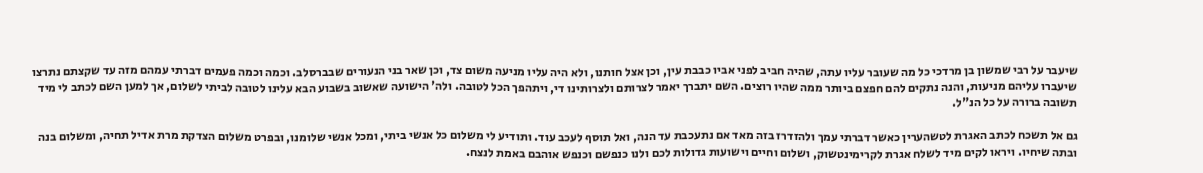שיעבר על רבי שמשון בן מרדכי כל מה שעובר עליו עתה, שהיה חביב לפני אביו כבבת עין, וכן אצל חותנו, ולא היה עליו מניעה משום צד, וכן שאר בני הנעורים שבברסלב. וכמה וכמה פעמים דברתי עמהם מזה עד שקצתם נתרצו שיעברו עליהם מניעות, והנה נתקים להם חפצם ביותר ממה שהיו רוצים. השם יתברך יאמר לצרותם ולצרותינו די, ויתהפך הכל לטובה. ולה' הישועה שאשוב בשבוע הבא עלינו לטובה לביתי לשלום, אך למען השם לכתב לי מיד תשובה ברורה על כל הנ"ל.

גם אל תשכח לכתב האגרת לטשהערין כאשר דברתי עמך ולהזדרז בזה מאד אם נתעכבת עד הנה, ואל תוסף לעכב עוד. ותודיע לי משלום כל אנשי ביתי, ומכל אנשי שלומנו, ובפרט משלום הצדקת מרת אדיל תחיה, ומשלום בנה ובתה שיחיו. ויראו לקים מיד לשלח אגרת לקרימינטשוק, ושלום וחיים וישועות גדולות לכם ולנו כנפשם וכנפש אוהבם באמת לנצח.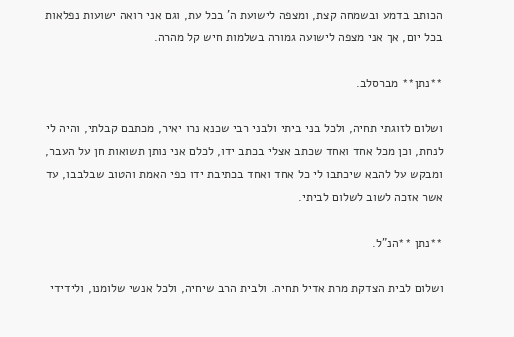הכותב בדמע ובשמחה קצת, ומצפה לישועת ה' בכל עת, וגם אני רואה ישועות נפלאות בכל יום, אך אני מצפה לישועה גמורה בשלמות חיש קל מהרה.

**נתן** מברסלב.

ושלום לזוגתי תחיה, ולכל בני ביתי ולבני רבי שכנא נרו יאיר, מכתבם קבלתי, והיה לי לנחת, וכן מכל אחד ואחד שכתב אצלי בכתב ידו, לכלם אני נותן תשואות חן על העבר, ומבקש על להבא שיכתבו לי כל אחד ואחד בכתיבת ידו כפי האמת והטוב שבלבבו, עד אשר אזכה לשוב לשלום לביתי.

**נתן **הנ"ל.

ושלום לבית הצדקת מרת אדיל תחיה. ולבית הרב שיחיה, ולכל אנשי שלומנו, ולידידי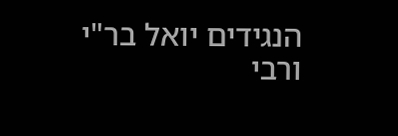הנגידים יואל בר"י ורבי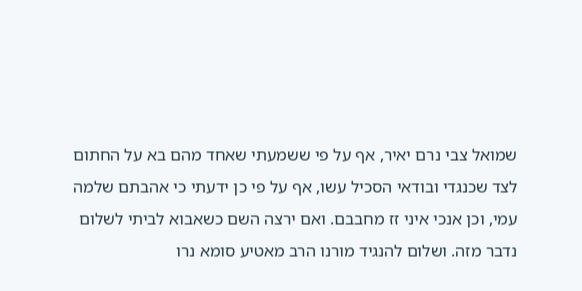שמואל צבי נרם יאיר, אף על פי ששמעתי שאחד מהם בא על החתום לצד שכנגדי ובודאי הסכיל עשו, אף על פי כן ידעתי כי אהבתם שלמה עמי, וכן אנכי איני זז מחבבם. ואם ירצה השם כשאבוא לביתי לשלום נדבר מזה. ושלום להנגיד מורנו הרב מאטיע סומא נרו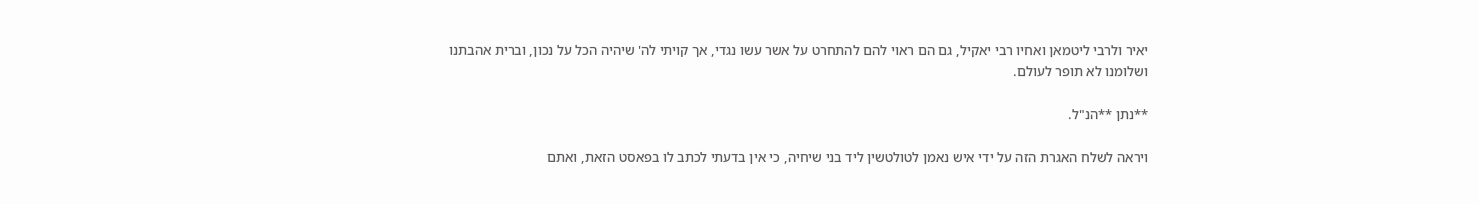יאיר ולרבי ליטמאן ואחיו רבי יאקיל, גם הם ראוי להם להתחרט על אשר עשו נגדי, אך קויתי לה' שיהיה הכל על נכון, וברית אהבתנו ושלומנו לא תופר לעולם.

**נתן **הנ"ל.

ויראה לשלח האגרת הזה על ידי איש נאמן לטולטשין ליד בני שיחיה, כי אין בדעתי לכתב לו בפאסט הזאת, ואתם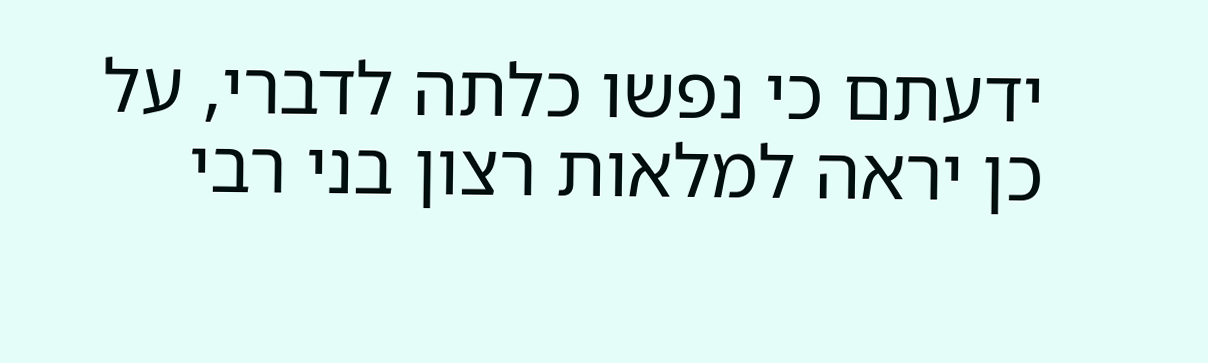ידעתם כי נפשו כלתה לדברי, על כן יראה למלאות רצון בני רבי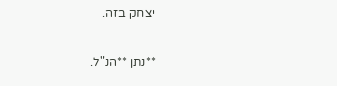יצחק בזה.

**נתן **הנ"ל.